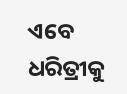ଏବେ ଧରିତ୍ରୀକୁ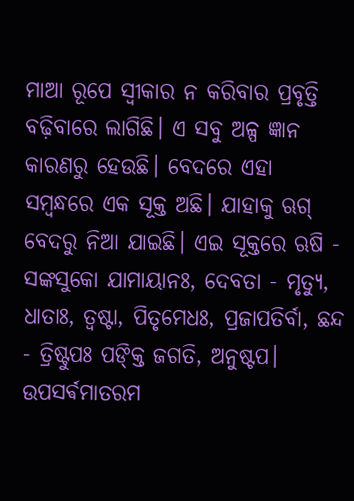ମାଆ ରୂପେ ସ୍ୱୀକାର ନ କରିବାର ପ୍ରବୃତ୍ତି ବଢ଼ିବାରେ ଲାଗିଛି। ଏ ସବୁ ଅଳ୍ପ ଜ୍ଞାନ କାରଣରୁ ହେଉଛି। ବେଦରେ ଏହା ସମ୍ବନ୍ଧରେ ଏକ ସୂକ୍ତ ଅଛି। ଯାହାକୁ ଋଗ୍ ବେଦରୁ ନିଆ ଯାଇଛି। ଏଇ ସୂକ୍ତରେ ଋଷି - ସଙ୍କସୁକୋ ଯାମାୟାନଃ, ଦେବତା - ମୃତ୍ୟୁ, ଧାତାଃ, ତ୍ୱଷ୍ଟା, ପିତୃମେଧଃ, ପ୍ରଜାପତିର୍ବା, ଛନ୍ଦ - ତ୍ରିଷ୍ଟୁପଃ ପଙ୍କ୍ତି ଜଗତି, ଅନୁଷ୍ଟପ।
ଉପସର୍ଵମାତରମ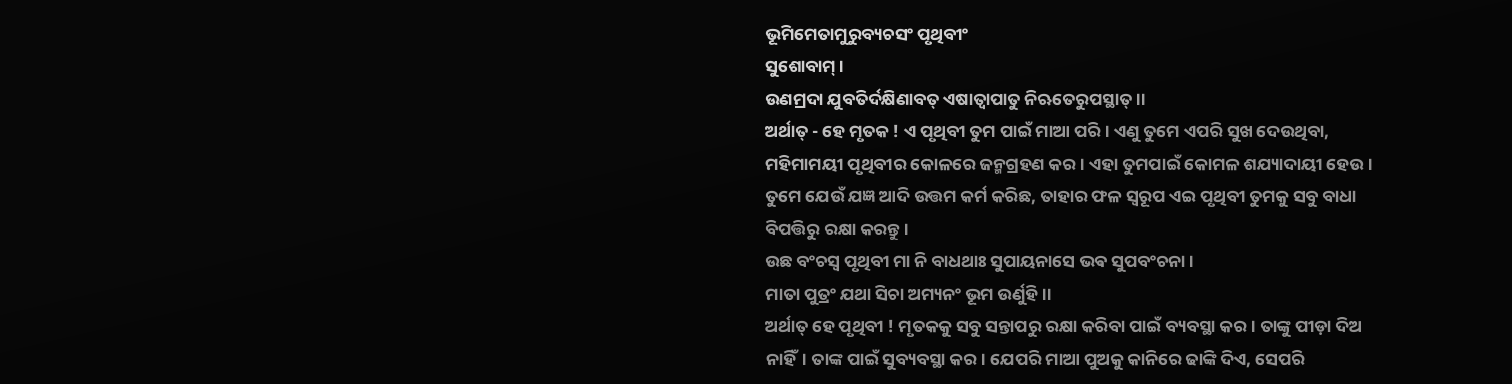ଭୂମିମେତାମୁରୁବ୍ୟଚସଂ ପୃଥିବୀଂ
ସୁଶୋବାମ୍ ।
ଉଣମ୍ରଦା ଯୁବତିର୍ଦକ୍ଷିଣାବତ୍ ଏଷାତ୍ବାପାତୁ ନିଋତେରୁପସ୍ଥାତ୍ ।।
ଅର୍ଥାତ୍ - ହେ ମୃତକ ! ଏ ପୃଥିବୀ ତୁମ ପାଇଁ ମାଆ ପରି। ଏଣୁ ତୁମେ ଏପରି ସୁଖ ଦେଉଥିବା, ମହିମାମୟୀ ପୃଥିବୀର କୋଳରେ ଜନ୍ମଗ୍ରହଣ କର। ଏହା ତୁମପାଇଁ କୋମଳ ଶଯ୍ୟାଦାୟୀ ହେଉ। ତୁମେ ଯେଉଁ ଯଜ୍ଞ ଆଦି ଉତ୍ତମ କର୍ମ କରିଛ, ତାହାର ଫଳ ସ୍ୱରୂପ ଏଇ ପୃଥିବୀ ତୁମକୁ ସବୁ ବାଧା ବିପତ୍ତିରୁ ରକ୍ଷା କରନ୍ତୁ।
ଉଛ ବଂଚସ୍ୱ ପୃଥିବୀ ମା ନି ବାଧଥାଃ ସୁପାୟନାସେ ଭଵ ସୁପବଂଚନା।
ମାତା ପୁତ୍ରଂ ଯଥା ସିଚା ଅମ୍ୟନଂ ଭୂମ ଉର୍ଣୁହି।।
ଅର୍ଥାତ୍ ହେ ପୃଥିବୀ ! ମୃତକକୁ ସବୁ ସନ୍ତାପରୁ ରକ୍ଷା କରିବା ପାଇଁ ବ୍ୟବସ୍ଥା କର। ତାଙ୍କୁ ପୀଡ଼ା ଦିଅ ନାହିଁ। ତାଙ୍କ ପାଇଁ ସୁବ୍ୟବସ୍ଥା କର। ଯେପରି ମାଆ ପୁଅକୁ କାନିରେ ଢାଙ୍କି ଦିଏ, ସେପରି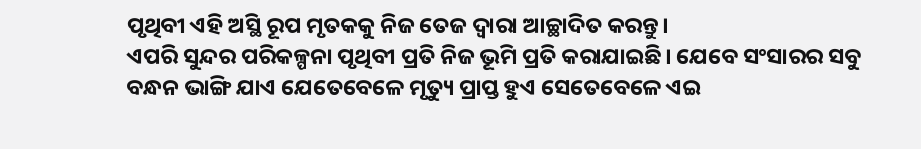ପୃଥିବୀ ଏହି ଅସ୍ଥି ରୂପ ମୃତକକୁ ନିଜ ତେଜ ଦ୍ଵାରା ଆଚ୍ଛାଦିତ କରନ୍ତୁ।
ଏପରି ସୁନ୍ଦର ପରିକଳ୍ପନା ପୃଥିବୀ ପ୍ରତି ନିଜ ଭୂମି ପ୍ରତି କରାଯାଇଛି। ଯେବେ ସଂସାରର ସବୁ ବନ୍ଧନ ଭାଙ୍ଗି ଯାଏ ଯେତେବେଳେ ମୃତ୍ୟୁ ପ୍ରାପ୍ତ ହୁଏ ସେତେବେଳେ ଏଇ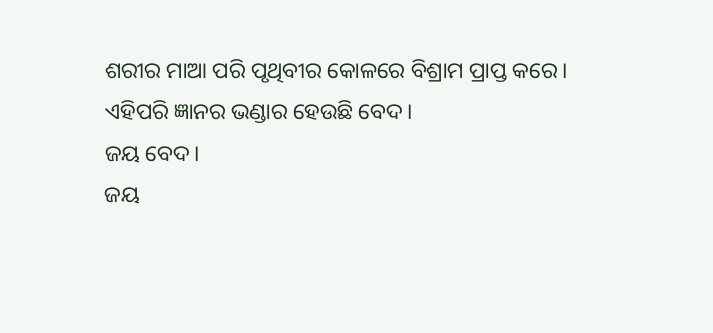ଶରୀର ମାଆ ପରି ପୃଥିବୀର କୋଳରେ ବିଶ୍ରାମ ପ୍ରାପ୍ତ କରେ।
ଏହିପରି ଜ୍ଞାନର ଭଣ୍ଡାର ହେଉଛି ବେଦ।
ଜୟ ବେଦ।
ଜୟ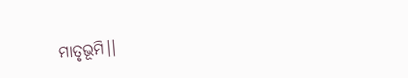ମାତୃଭୂମି।।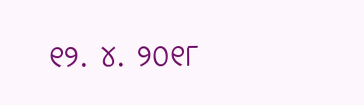୧୨. ୪. ୨୦୧୮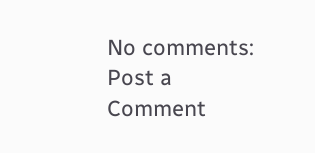No comments:
Post a Comment